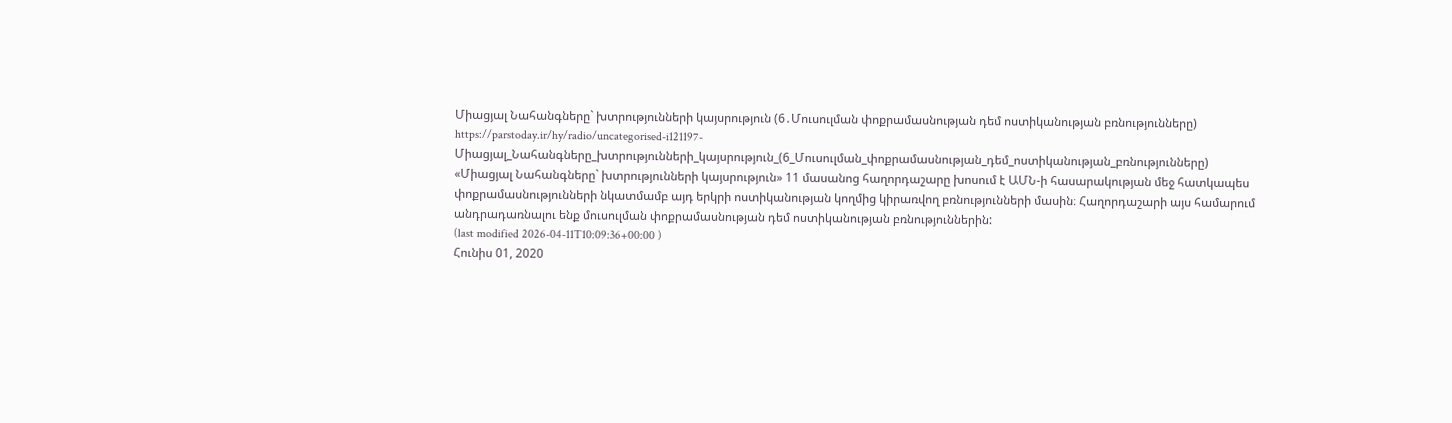Միացյալ Նահանգները` խտրությունների կայսրություն (6․Մուսուլման փոքրամասնության դեմ ոստիկանության բռնությունները)
https://parstoday.ir/hy/radio/uncategorised-i121197-Միացյալ_Նահանգները_խտրությունների_կայսրություն_(6_Մուսուլման_փոքրամասնության_դեմ_ոստիկանության_բռնությունները)
«Միացյալ Նահանգները` խտրությունների կայսրություն» 11 մասանոց հաղորդաշարը խոսում է ԱՄՆ-ի հասարակության մեջ հատկապես փոքրամասնությունների նկատմամբ այդ երկրի ոստիկանության կողմից կիրառվող բռնությունների մասին։ Հաղորդաշարի այս համարում անդրադառնալու ենք մուսուլման փոքրամասնության դեմ ոստիկանության բռնություններին:
(last modified 2026-04-11T10:09:36+00:00 )
Հունիս 01, 2020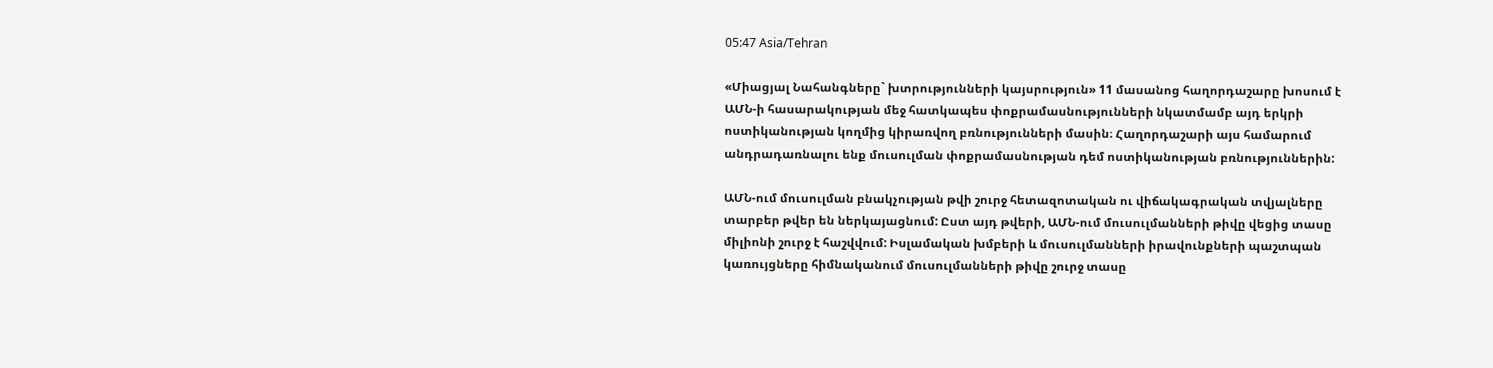05:47 Asia/Tehran

«Միացյալ Նահանգները` խտրությունների կայսրություն» 11 մասանոց հաղորդաշարը խոսում է ԱՄՆ-ի հասարակության մեջ հատկապես փոքրամասնությունների նկատմամբ այդ երկրի ոստիկանության կողմից կիրառվող բռնությունների մասին։ Հաղորդաշարի այս համարում անդրադառնալու ենք մուսուլման փոքրամասնության դեմ ոստիկանության բռնություններին:

ԱՄՆ-ում մուսուլման բնակչության թվի շուրջ հետազոտական ու վիճակագրական տվյալները տարբեր թվեր են ներկայացնում: Ըստ այդ թվերի, ԱՄՆ-ում մուսուլմանների թիվը վեցից տասը միլիոնի շուրջ է հաշվվում: Իսլամական խմբերի և մուսուլմանների իրավունքների պաշտպան կառույցները հիմնականում մուսուլմանների թիվը շուրջ տասը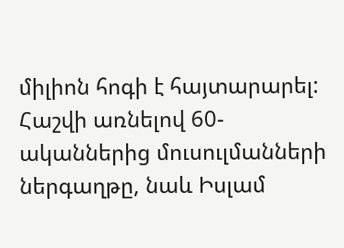միլիոն հոգի է հայտարարել: Հաշվի առնելով 60-ականներից մուսուլմանների ներգաղթը, նաև Իսլամ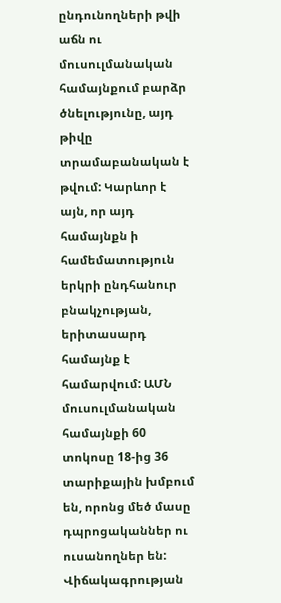ընդունողների թվի աճն ու մուսուլմանական համայնքում բարձր ծնելությունը, այդ թիվը տրամաբանական է թվում: Կարևոր է այն, որ այդ համայնքն ի համեմատություն երկրի ընդհանուր բնակչության, երիտասարդ համայնք է համարվում: ԱՄՆ մուսուլմանական համայնքի 60 տոկոսը 18-ից 36 տարիքային խմբում են, որոնց մեծ մասը դպրոցականներ ու ուսանողներ են: Վիճակագրության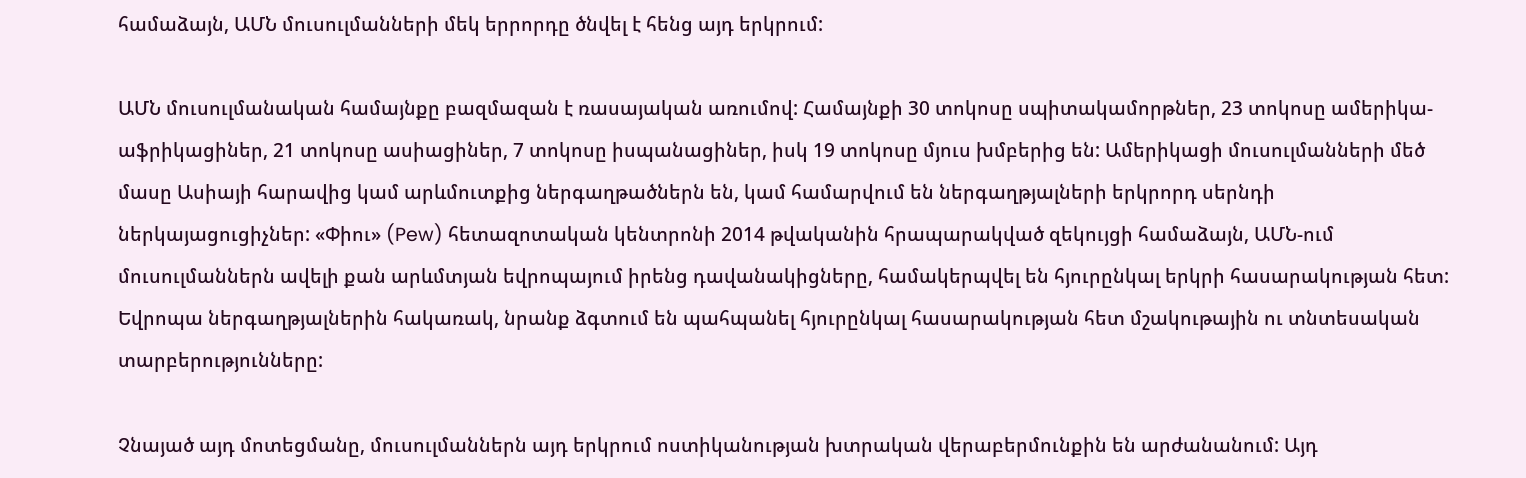համաձայն, ԱՄՆ մուսուլմանների մեկ երրորդը ծնվել է հենց այդ երկրում:

ԱՄՆ մուսուլմանական համայնքը բազմազան է ռասայական առումով: Համայնքի 30 տոկոսը սպիտակամորթներ, 23 տոկոսը ամերիկա-աֆրիկացիներ, 21 տոկոսը ասիացիներ, 7 տոկոսը իսպանացիներ, իսկ 19 տոկոսը մյուս խմբերից են: Ամերիկացի մուսուլմանների մեծ մասը Ասիայի հարավից կամ արևմուտքից ներգաղթածներն են, կամ համարվում են ներգաղթյալների երկրորդ սերնդի ներկայացուցիչներ: «Փիու» (Pew) հետազոտական կենտրոնի 2014 թվականին հրապարակված զեկույցի համաձայն, ԱՄՆ-ում մուսուլմաններն ավելի քան արևմտյան եվրոպայում իրենց դավանակիցները, համակերպվել են հյուրընկալ երկրի հասարակության հետ: Եվրոպա ներգաղթյալներին հակառակ, նրանք ձգտում են պահպանել հյուրընկալ հասարակության հետ մշակութային ու տնտեսական տարբերությունները:

Չնայած այդ մոտեցմանը, մուսուլմաններն այդ երկրում ոստիկանության խտրական վերաբերմունքին են արժանանում: Այդ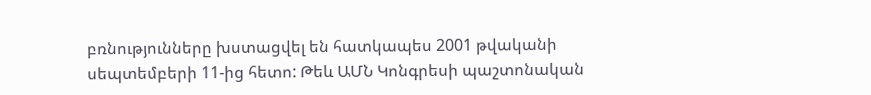բռնությունները խստացվել են հատկապես 2001 թվականի սեպտեմբերի 11-ից հետո: Թեև ԱՄՆ Կոնգրեսի պաշտոնական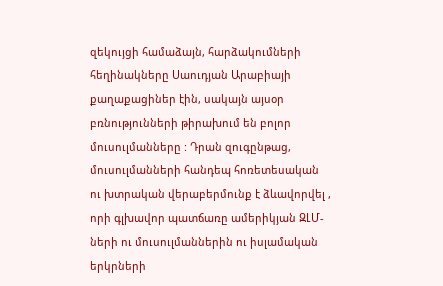զեկույցի համաձայն, հարձակումների հեղինակները Սաուդյան Արաբիայի քաղաքացիներ էին, սակայն այսօր բռնությունների թիրախում են բոլոր մուսուլմանները : Դրան զուգընթաց, մուսուլմանների հանդեպ հոռետեսական ու խտրական վերաբերմունք է ձևավորվել , որի գլխավոր պատճառը ամերիկյան ԶԼՄ-ների ու մուսուլմաններին ու իսլամական երկրների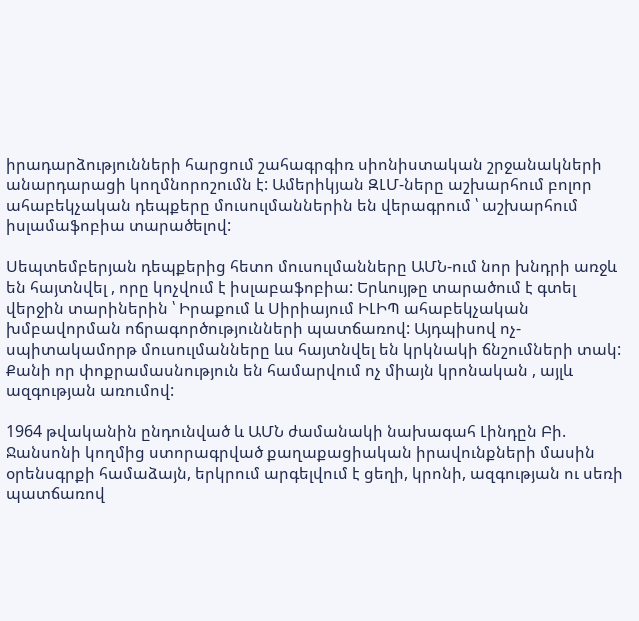իրադարձությունների հարցում շահագրգիռ սիոնիստական շրջանակների անարդարացի կողմնորոշումն է: Ամերիկյան ԶԼՄ-ները աշխարհում բոլոր ահաբեկչական դեպքերը մուսուլմաններին են վերագրում ՝ աշխարհում իսլամաֆոբիա տարածելով:

Սեպտեմբերյան դեպքերից հետո մուսուլմանները ԱՄՆ-ում նոր խնդրի առջև են հայտնվել , որը կոչվում է իսլաբաֆոբիա: Երևույթը տարածում է գտել վերջին տարիներին ՝ Իրաքում և Սիրիայում ԻԼԻՊ ահաբեկչական խմբավորման ոճրագործությունների պատճառով: Այդպիսով ոչ-սպիտակամորթ մուսուլմանները ևս հայտնվել են կրկնակի ճնշումների տակ: Քանի որ փոքրամասնություն են համարվում ոչ միայն կրոնական , այլև ազգության առումով:

1964 թվականին ընդունված և ԱՄՆ ժամանակի նախագահ Լինդըն Բի. Ջանսոնի կողմից ստորագրված քաղաքացիական իրավունքների մասին օրենսգրքի համաձայն, երկրում արգելվում է ցեղի, կրոնի, ազգության ու սեռի պատճառով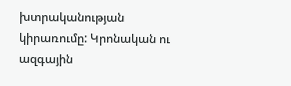խտրականության կիրառումը: Կրոնական ու ազգային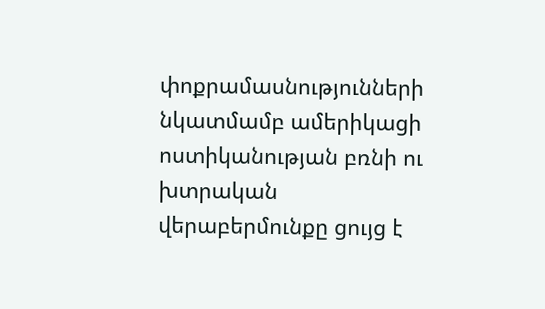փոքրամասնությունների նկատմամբ ամերիկացի ոստիկանության բռնի ու խտրական վերաբերմունքը ցույց է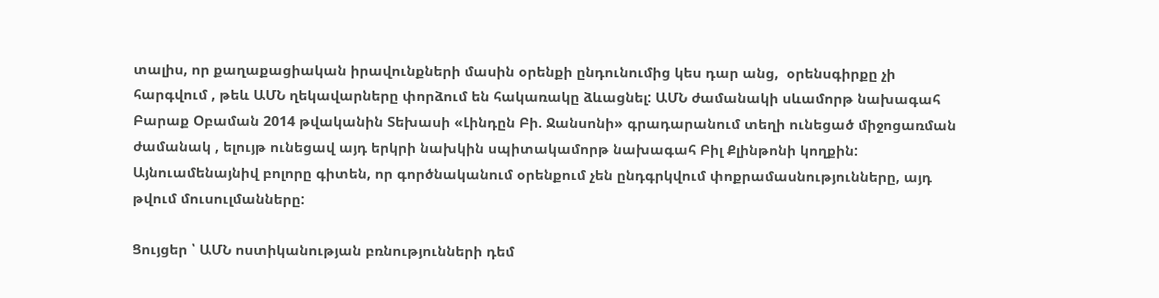տալիս, որ քաղաքացիական իրավունքների մասին օրենքի ընդունումից կես դար անց,  օրենսգիրքը չի հարգվում , թեև ԱՄՆ ղեկավարները փորձում են հակառակը ձևացնել: ԱՄՆ ժամանակի սևամորթ նախագահ Բարաք Օբաման 2014 թվականին Տեխասի «Լինդըն Բի. Ջանսոնի» գրադարանում տեղի ունեցած միջոցառման ժամանակ , ելույթ ունեցավ այդ երկրի նախկին սպիտակամորթ նախագահ Բիլ Քլինթոնի կողքին: Այնուամենայնիվ բոլորը գիտեն, որ գործնականում օրենքում չեն ընդգրկվում փոքրամասնությունները, այդ թվում մուսուլմանները:

Ցույցեր ՝ ԱՄՆ ոստիկանության բռնությունների դեմ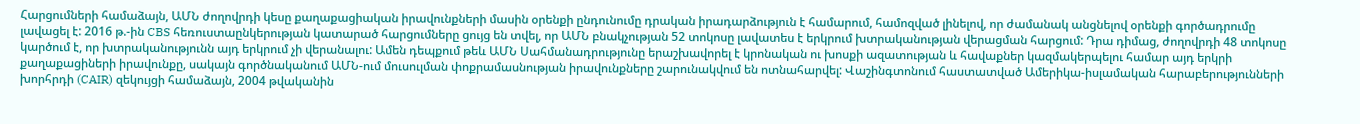Հարցումների համաձայն, ԱՄՆ ժողովրդի կեսը քաղաքացիական իրավունքների մասին օրենքի ընդունումը դրական իրադարձություն է համարում, համոզված լինելով, որ ժամանակ անցնելով օրենքի գործադրումը լավացել է: 2016 թ.-ին CBS հեռուստաընկերության կատարած հարցումները ցույց են տվել, որ ԱՄՆ բնակչության 52 տոկոսը լավատես է երկրում խտրականության վերացման հարցում: Դրա դիմաց, ժողովրդի 48 տոկոսը կարծում է, որ խտրականությունն այդ երկրում չի վերանալու: Ամեն դեպքում թեև ԱՄՆ Սահմանադրությունը երաշխավորել է կրոնական ու խոսքի ազատության և հավաքներ կազմակերպելու համար այդ երկրի քաղաքացիների իրավունքը, սակայն գործնականում ԱՄՆ-ում մուսուլման փոքրամասնության իրավունքները շարունակվում են ոտնահարվել: Վաշինգտոնում հաստատված Ամերիկա-իսլամական հարաբերությունների խորհրդի (CAIR) զեկույցի համաձայն, 2004 թվականին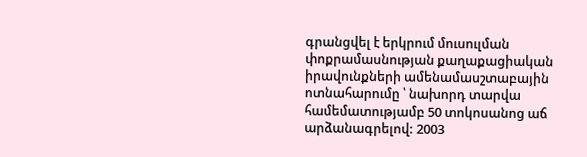գրանցվել է երկրում մուսուլման փոքրամասնության քաղաքացիական իրավունքների ամենամասշտաբային ոտնահարումը ՝ նախորդ տարվա համեմատությամբ 50 տոկոսանոց աճ արձանագրելով: 2003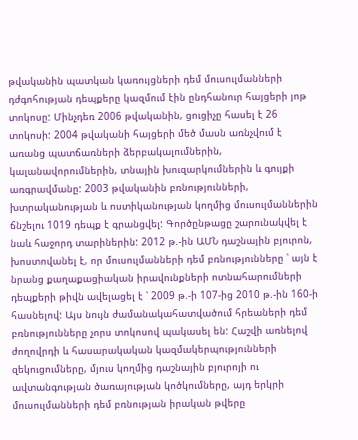թվականին պատկան կառույցների դեմ մուսուլմանների դժգոհության դեպքերը կազմում էին ընդհանուր հայցերի յոթ տոկոսը: Մինչդեռ 2006 թվականին, ցուցիչը հասել է 26 տոկոսի: 2004 թվականի հայցերի մեծ մասն առնչվում է առանց պատճառների ձերբակալումներին, կալանավորումներին, տնային խուզարկումներին և գույքի առգրավմանը: 2003 թվականին բռնությունների, խտրականության և ոստիկանության կողմից մուսուլմաններին ճնշելու 1019 դեպք է գրանցվել: Գործընթացը շարունակվել է նաև հաջորդ տարիներին: 2012 թ.-ին ԱՄՆ դաշնային բյուրոն, խոստովանել է, որ մուսուլմանների դեմ բռնությունները ՝ այն է նրանց քաղաքացիական իրավունքների ոտնահարումների դեպքերի թիվն ավելացել է ՝ 2009 թ.-ի 107-ից 2010 թ.-ին 160-ի հասնելով: Այս նույն ժամանակահատվածում հրեաների դեմ բռնությունները չորս տոկոսով պակասել են: Հաշվի առնելով ժողովրդի և հասարակական կազմակերպությունների զեկուցումները, մյուս կողմից դաշնային բյուրոյի ու ավտանգության ծառայության կոծկումները, այդ երկրի մուսուլմանների դեմ բռնության իրական թվերը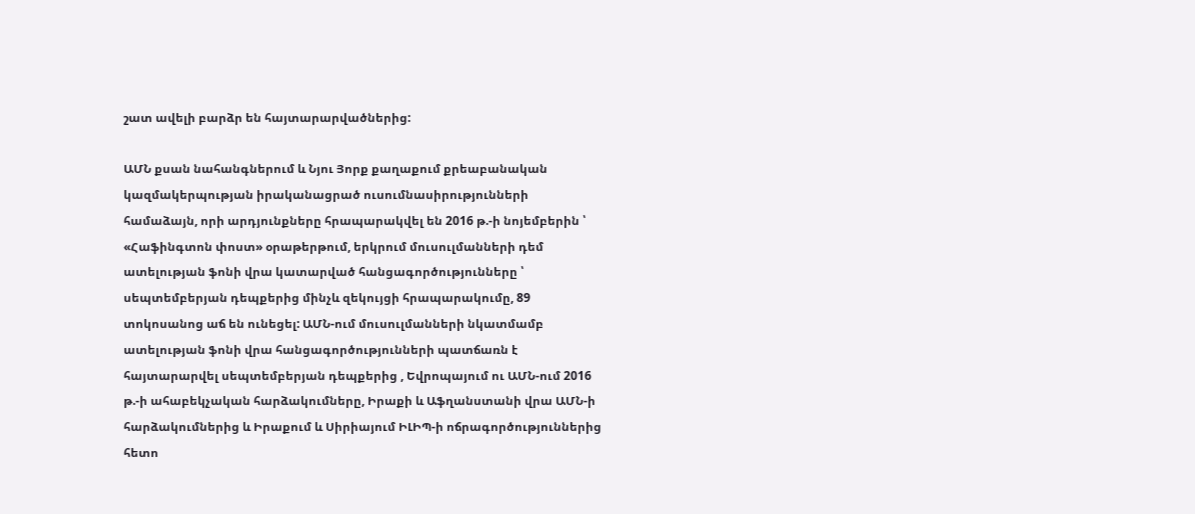շատ ավելի բարձր են հայտարարվածներից:

ԱՄՆ քսան նահանգներում և Նյու Յորք քաղաքում քրեաբանական կազմակերպության իրականացրած ուսումնասիրությունների համաձայն, որի արդյունքները հրապարակվել են 2016 թ.-ի նոյեմբերին ՝ «Հաֆինգտոն փոստ» օրաթերթում, երկրում մուսուլմանների դեմ ատելության ֆոնի վրա կատարված հանցագործությունները ՝ սեպտեմբերյան դեպքերից մինչև զեկույցի հրապարակումը, 89 տոկոսանոց աճ են ունեցել: ԱՄՆ-ում մուսուլմանների նկատմամբ ատելության ֆոնի վրա հանցագործությունների պատճառն է հայտարարվել սեպտեմբերյան դեպքերից , Եվրոպայում ու ԱՄՆ-ում 2016 թ.-ի ահաբեկչական հարձակումները, Իրաքի և Աֆղանստանի վրա ԱՄՆ-ի հարձակումներից և Իրաքում և Սիրիայում ԻԼԻՊ-ի ոճրագործություններից հետո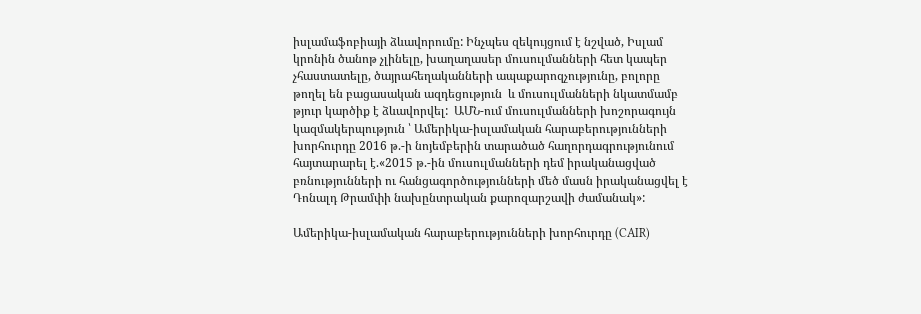իսլամաֆոբիայի ձևավորումը: Ինչպես զեկույցում է նշված, Իսլամ կրոնին ծանոթ չլինելը, խաղաղասեր մուսուլմանների հետ կապեր չհաստատելը, ծայրահեղականների ապաքարոզչությունը, բոլորը թողել են բացասական ազդեցություն  և մուսուլմանների նկատմամբ թյուր կարծիք է ձևավորվել:  ԱՄՆ-ում մուսուլմանների խոշորագույն կազմակերպություն ՝ Ամերիկա-իսլամական հարաբերությունների խորհուրդը 2016 թ.-ի նոյեմբերին տարածած հաղորդագրությունում հայտարարել է.«2015 թ.-ին մուսուլմանների դեմ իրականացված բռնությունների ու հանցագործությունների մեծ մասն իրականացվել է Դոնալդ Թրամփի նախընտրական քարոզարշավի ժամանակ»:

Ամերիկա-իսլամական հարաբերությունների խորհուրդը (CAIR)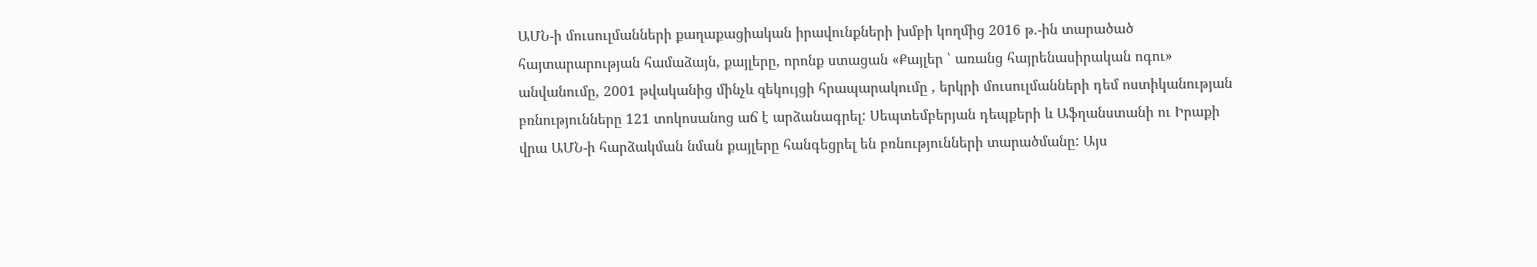ԱՄՆ-ի մուսուլմանների քաղաքացիական իրավունքների խմբի կողմից 2016 թ.-ին տարածած հայտարարության համաձայն, քայլերը, որոնք ստացան «Քայլեր ՝ առանց հայրենասիրական ոգու» անվանումը, 2001 թվականից մինչև զեկույցի հրապարակումը , երկրի մուսուլմանների դեմ ոստիկանության բռնությունները 121 տոկոսանոց աճ է արձանագրել: Սեպտեմբերյան դեպքերի և Աֆղանստանի ու Իրաքի վրա ԱՄՆ-ի հարձակման նման քայլերը հանգեցրել են բռնությունների տարածմանը: Այս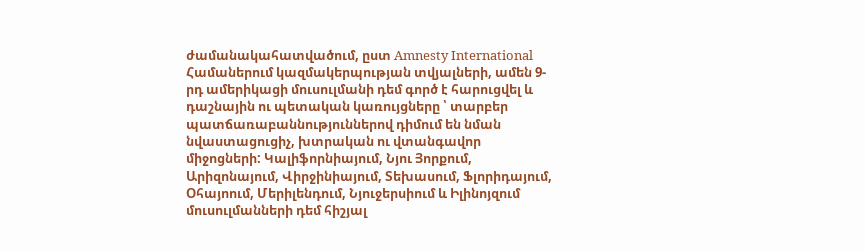ժամանակահատվածում, ըստ Amnesty International Համաներում կազմակերպության տվյալների, ամեն 9-րդ ամերիկացի մուսուլմանի դեմ գործ է հարուցվել և դաշնային ու պետական կառույցները ՝ տարբեր պատճառաբաննություններով դիմում են նման նվաստացուցիչ, խտրական ու վտանգավոր միջոցների: Կալիֆորնիայում, Նյու Յորքում, Արիզոնայում, Վիրջինիայում, Տեխասում, Ֆլորիդայում, Օհայոում, Մերիլենդում, Նյուջերսիում և Իլինոյզում մուսուլմանների դեմ հիշյալ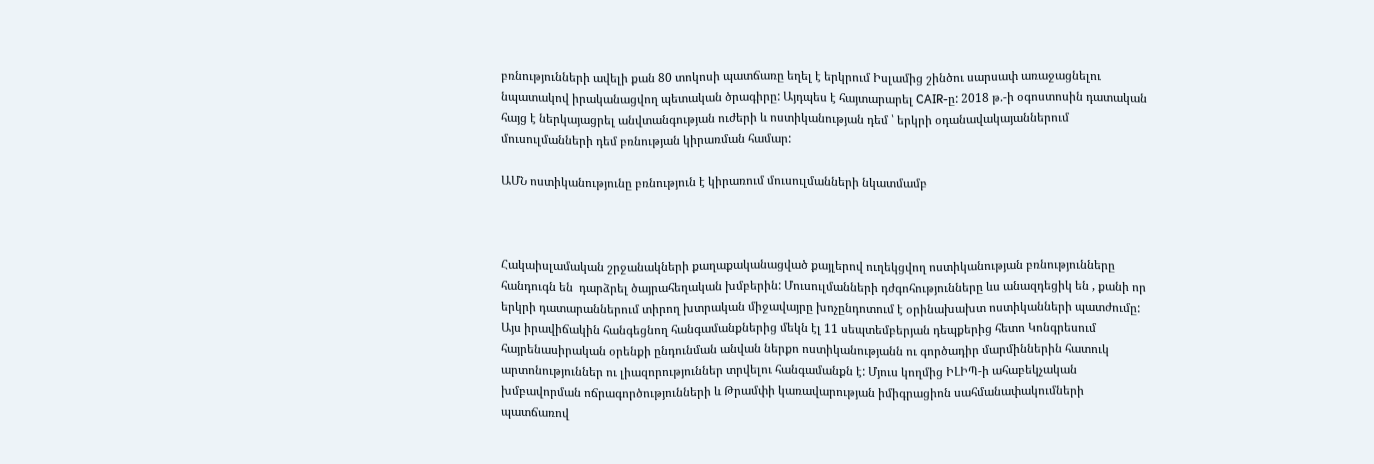բռնությունների ավելի քան 80 տոկոսի պատճառը եղել է երկրում Իսլամից շինծու սարսափ առաջացնելու նպատակով իրականացվող պետական ծրագիրը: Այդպես է հայտարարել CAIR-ը: 2018 թ.-ի օգոստոսին դատական հայց է ներկայացրել անվտանգության ուժերի և ոստիկանության դեմ ՝ երկրի օդանավակայաններում մուսուլմանների դեմ բռնության կիրառման համար:

ԱՄՆ ոստիկանությունը բռնություն է կիրառում մուսուլմանների նկատմամբ



Հակաիսլամական շրջանակների քաղաքականացված քայլերով ուղեկցվող ոստիկանության բռնությունները հանդուգն են  դարձրել ծայրահեղական խմբերին: Մուսուլմանների դժգոհությունները ևս անազդեցիկ են , քանի որ երկրի դատարաններում տիրող խտրական միջավայրը խոչընդոտում է օրինախախտ ոստիկանների պատժումը: Այս իրավիճակին հանգեցնող հանգամանքներից մեկն էլ 11 սեպտեմբերյան դեպքերից հետո Կոնգրեսում հայրենասիրական օրենքի ընդունման անվան ներքո ոստիկանությանն ու գործադիր մարմիններին հատուկ արտոնություններ ու լիազորություններ տրվելու հանգամանքն է: Մյուս կողմից ԻԼԻՊ-ի ահաբեկչական խմբավորման ոճրագործությունների և Թրամփի կառավարության իմիգրացիոն սահմանափակումների պատճառով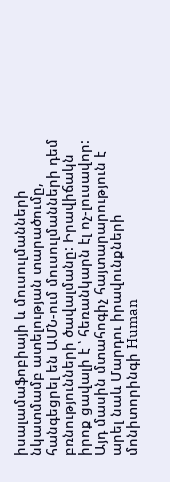իսալամաֆոբիայի և մուսուլմանների նկատմամբ ատելության տարածումը, հանգեցրել են ԱՄՆ-ում մուսուլմանների դեմ բռնությունների ծավալմանը: Իրավիճակն իրոք ցավալի է ՝ հեռանկարն էլ ոչ-լուսավոր: Այդ մասին մտահոգիչ հայտարարություն է արել նաև Մարդու իրավունքների մոնիտորինգի Human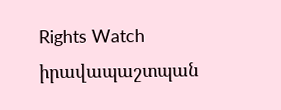Rights Watch  իրավապաշտպան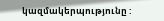կազմակերպությունը :